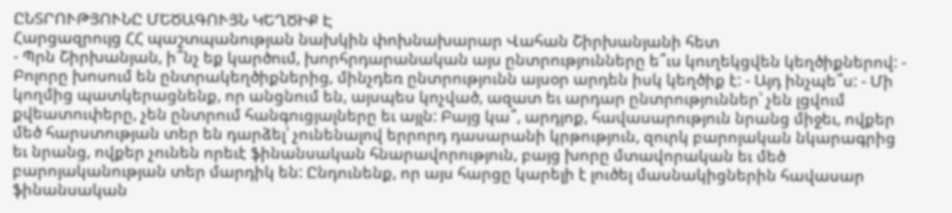ԸՆՏՐՈՒԹՅՈՒՆԸ ՄԵԾԱԳՈՒՅՆ ԿԵՂԾԻՔ Է
Հարցազրույց ՀՀ պաշտպանության նախկին փոխնախարար Վահան Շիրխանյանի հետ
- Պրն Շիրխանյան, ի՞նչ եք կարծում, խորհրդարանական այս ընտրությունները ե՞ւս կուղեկցվեն կեղծիքներով: - Բոլորը խոսում են ընտրակեղծիքներից, մինչդեռ ընտրությունն այսօր արդեն իսկ կեղծիք է: - Այդ ինչպե՞ս: - Մի կողմից պատկերացնենք, որ անցնում են, այսպես կոչված, ազատ եւ արդար ընտրություններ՝ չեն լցվում քվեատուփերը, չեն ընտրում հանգուցյալները եւ այլն: Բայց կա՞, արդյոք, հավասարություն նրանց միջեւ, ովքեր մեծ հարստության տեր են դարձել՝ չունենալով երրորդ դասարանի կրթություն, զուրկ բարոյական նկարագրից եւ նրանց, ովքեր չունեն որեւէ ֆինանսական հնարավորություն, բայց խորը մտավորական եւ մեծ բարոյականության տեր մարդիկ են: Ընդունենք, որ այս հարցը կարելի է լուծել մասնակիցներին հավասար ֆինանսական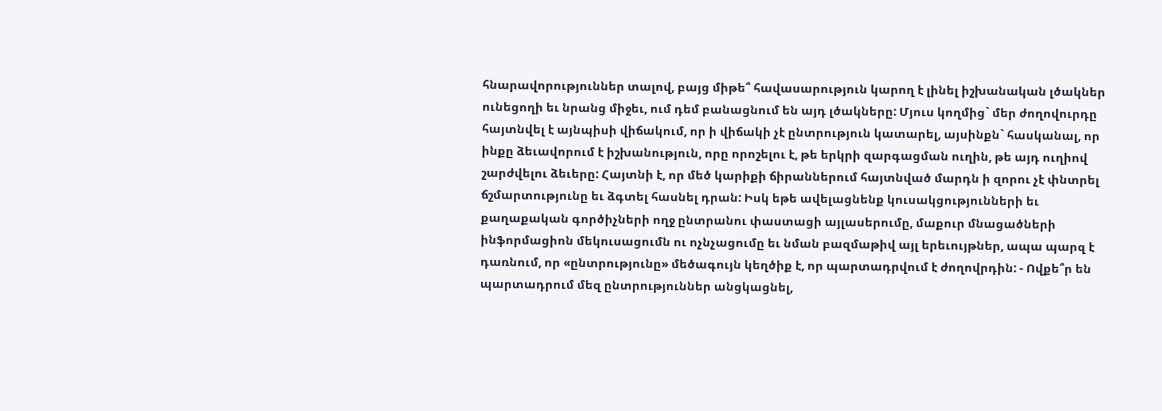հնարավորություններ տալով, բայց միթե՞ հավասարություն կարող է լինել իշխանական լծակներ ունեցողի եւ նրանց միջեւ, ում դեմ բանացնում են այդ լծակները: Մյուս կողմից` մեր ժողովուրդը հայտնվել է այնպիսի վիճակում, որ ի վիճակի չէ ընտրություն կատարել, այսինքն` հասկանալ, որ ինքը ձեւավորում է իշխանություն, որը որոշելու է, թե երկրի զարգացման ուղին, թե այդ ուղիով շարժվելու ձեւերը: Հայտնի է, որ մեծ կարիքի ճիրաններում հայտնված մարդն ի զորու չէ փնտրել ճշմարտությունը եւ ձգտել հասնել դրան: Իսկ եթե ավելացնենք կուսակցությունների եւ քաղաքական գործիչների ողջ ընտրանու փաստացի այլասերումը, մաքուր մնացածների ինֆորմացիոն մեկուսացումն ու ոչնչացումը եւ նման բազմաթիվ այլ երեւույթներ, ապա պարզ է դառնում, որ «ընտրությունը» մեծագույն կեղծիք է, որ պարտադրվում է ժողովրդին: - Ովքե՞ր են պարտադրում մեզ ընտրություններ անցկացնել,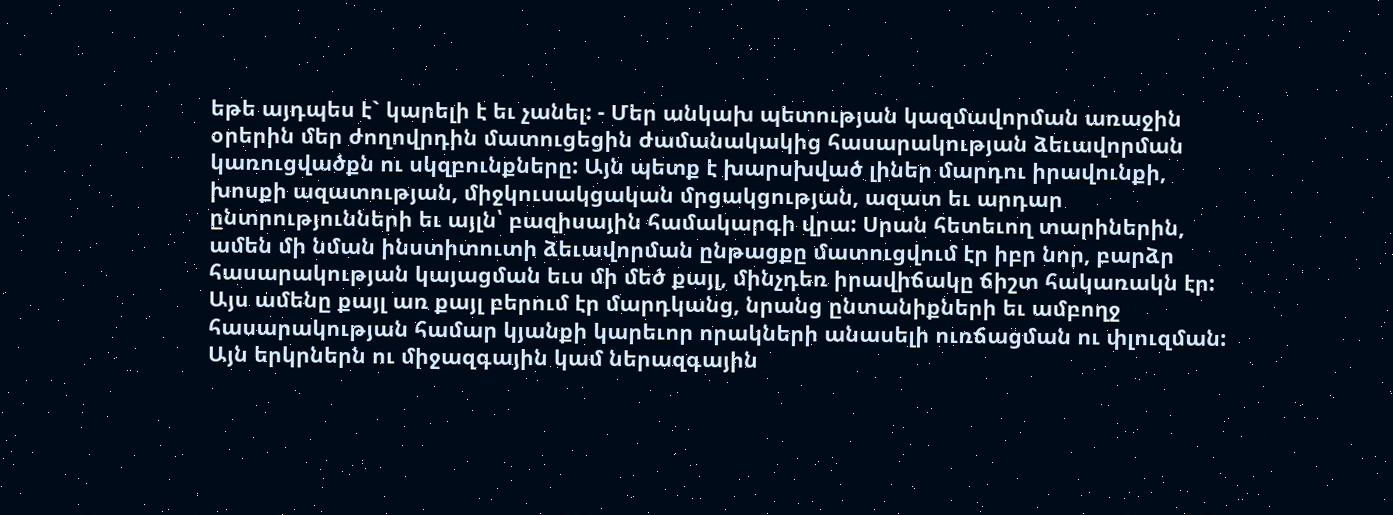եթե այդպես է` կարելի է եւ չանել: - Մեր անկախ պետության կազմավորման առաջին օրերին մեր ժողովրդին մատուցեցին ժամանակակից հասարակության ձեւավորման կառուցվածքն ու սկզբունքները: Այն պետք է խարսխված լիներ մարդու իրավունքի, խոսքի ազատության, միջկուսակցական մրցակցության, ազատ եւ արդար ընտրությունների եւ այլն՝ բազիսային համակարգի վրա: Սրան հետեւող տարիներին, ամեն մի նման ինստիտուտի ձեւավորման ընթացքը մատուցվում էր իբր նոր, բարձր հասարակության կայացման եւս մի մեծ քայլ, մինչդեռ իրավիճակը ճիշտ հակառակն էր: Այս ամենը քայլ առ քայլ բերում էր մարդկանց, նրանց ընտանիքների եւ ամբողջ հասարակության համար կյանքի կարեւոր որակների անասելի ուռճացման ու փլուզման: Այն երկրներն ու միջազգային կամ ներազգային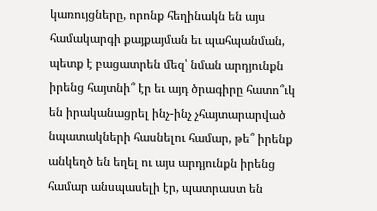կառույցները, որոնք հեղինակն են այս համակարգի քայքայման եւ պահպանման, պետք է բացատրեն մեզ՝ նման արդյունքն իրենց հայտնի՞ էր եւ այդ ծրագիրը հատո՞ւկ են իրականացրել ինչ-ինչ չհայտարարված նպատակների հասնելու համար, թե՞ իրենք անկեղծ են եղել ու այս արդյունքն իրենց համար անսպասելի էր, պատրաստ են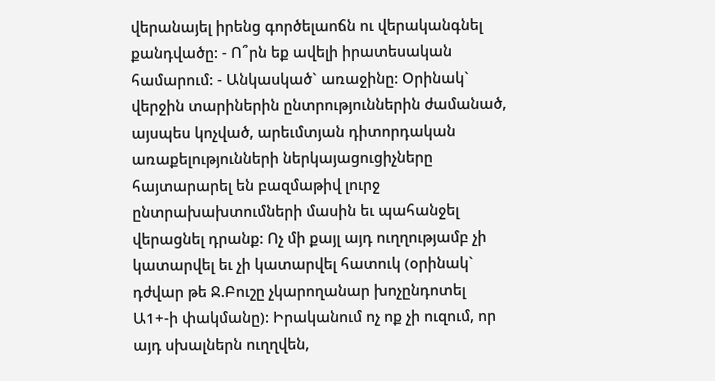վերանայել իրենց գործելաոճն ու վերականգնել քանդվածը: - Ո՞րն եք ավելի իրատեսական համարում: - Անկասկած` առաջինը: Օրինակ` վերջին տարիներին ընտրություններին ժամանած, այսպես կոչված, արեւմտյան դիտորդական առաքելությունների ներկայացուցիչները հայտարարել են բազմաթիվ լուրջ ընտրախախտումների մասին եւ պահանջել վերացնել դրանք: Ոչ մի քայլ այդ ուղղությամբ չի կատարվել եւ չի կատարվել հատուկ (օրինակ` դժվար թե Ջ.Բուշը չկարողանար խոչընդոտել Ա1+-ի փակմանը): Իրականում ոչ ոք չի ուզում, որ այդ սխալներն ուղղվեն,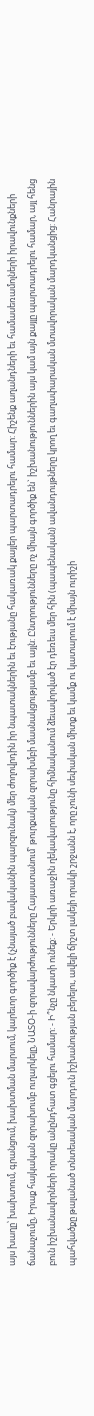այս խաղը՝ խախտում, գրանցում, խախտման մարսում, կարեւոր գործիք է (չնայած բավականին պարզունակ) մեր ժողովրդին իր նպատակներին եւ էությանը հակառակ քայլեր պարտադրելու համար: Հիշենք աղանդների եւ համասեռամոլների իրավունքների ճանաչումը, Իրաք հայկական զորախումբ ուղարկելը, ՆԱՏՕ-ի զորավարժությունները Հայաստանում՝ թուրքական զորախմբի մասնակցությամբ եւ այլն: Ընտրությունները ոչ միայն գործիք են` իշխանություններին այս կամ այն քայլը պարտադրելու համար, այլ հենց բուն իշխանավորների որակը անընդհատ գցելու համար: - Ի՞նչը նկատի ունեք: - Երկրի առաջին ղեկավարությունը հիմնականում ձեւավորված էր դեռեւս մեր հին (պապենական) ավանդույթները կրող եւ գաղափարական մտավորական մարդկանցից: Հանրային պահվածքը թալանած տնտեսական մարդուն իշխանության բերելու, ավելի ճիշտ լակեյի որակի շրջանն է, որը չունի սեփական միտք եւ կամք ու կատարում է միայն ուրիշի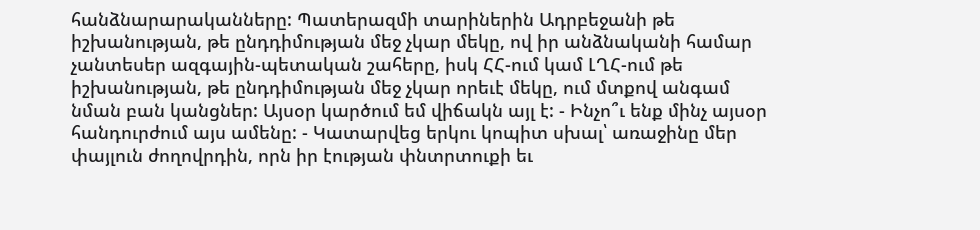հանձնարարականները: Պատերազմի տարիներին Ադրբեջանի թե իշխանության, թե ընդդիմության մեջ չկար մեկը, ով իր անձնականի համար չանտեսեր ազգային-պետական շահերը, իսկ ՀՀ-ում կամ ԼՂՀ-ում թե իշխանության, թե ընդդիմության մեջ չկար որեւէ մեկը, ում մտքով անգամ նման բան կանցներ: Այսօր կարծում եմ վիճակն այլ է: - Ինչո՞ւ ենք մինչ այսօր հանդուրժում այս ամենը: - Կատարվեց երկու կոպիտ սխալ՝ առաջինը մեր փայլուն ժողովրդին, որն իր էության փնտրտուքի եւ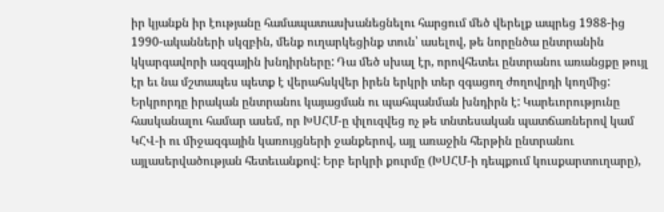իր կյանքն իր էությանը համապատասխանեցնելու հարցում մեծ վերելք ապրեց 1988-ից 1990-ականների սկզբին, մենք ուղարկեցինք տուն՝ ասելով, թե նորընծա ընտրանին կկարգավորի ազգային խնդիրները: Դա մեծ սխալ էր, որովհետեւ ընտրանու առանցքը թույլ էր եւ նա մշտապես պետք է վերահսկվեր իրեն երկրի տեր զգացող ժողովրդի կողմից: Երկրորդը իրական ընտրանու կայացման ու պահպանման խնդիրն է: Կարեւորությունը հասկանալու համար ասեմ, որ ԽՍՀՄ-ը փլուզվեց ոչ թե տնտեսական պատճառներով կամ ԿՀՎ-ի ու միջազգային կառույցների ջանքերով, այլ առաջին հերթին ընտրանու այլասերվածության հետեւանքով: Երբ երկրի քուրմը (ԽՍՀՄ-ի դեպքում կուսքարտուղարը),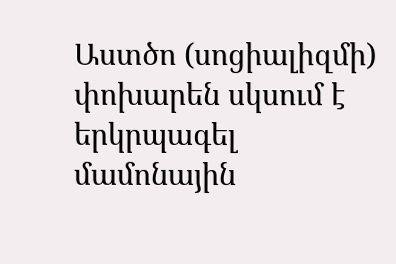Աստծո (սոցիալիզմի) փոխարեն սկսում է երկրպագել մամոնային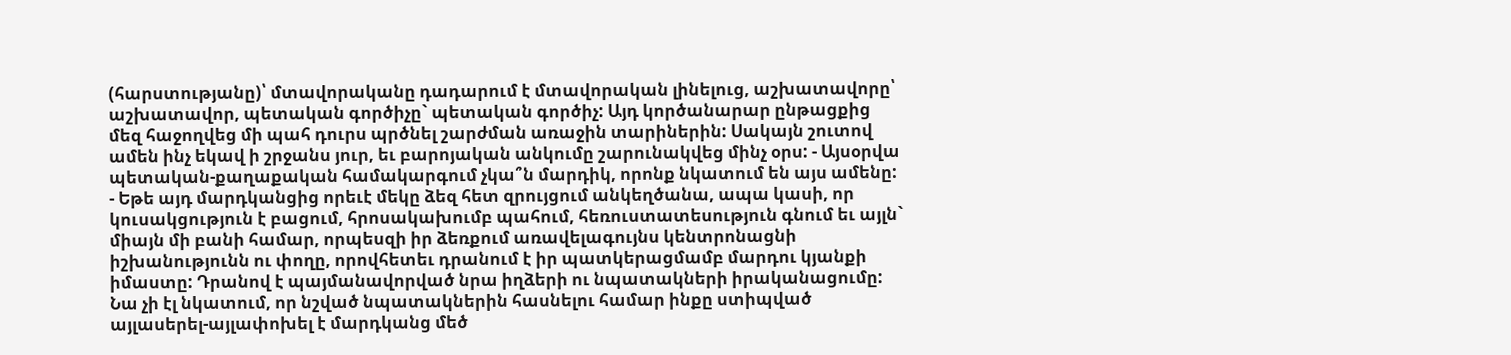(հարստությանը)՝ մտավորականը դադարում է մտավորական լինելուց, աշխատավորը՝ աշխատավոր, պետական գործիչը` պետական գործիչ: Այդ կործանարար ընթացքից մեզ հաջողվեց մի պահ դուրս պրծնել շարժման առաջին տարիներին: Սակայն շուտով ամեն ինչ եկավ ի շրջանս յուր, եւ բարոյական անկումը շարունակվեց մինչ օրս: - Այսօրվա պետական-քաղաքական համակարգում չկա՞ն մարդիկ, որոնք նկատում են այս ամենը: - Եթե այդ մարդկանցից որեւէ մեկը ձեզ հետ զրույցում անկեղծանա, ապա կասի, որ կուսակցություն է բացում, հրոսակախումբ պահում, հեռուստատեսություն գնում եւ այլն` միայն մի բանի համար, որպեսզի իր ձեռքում առավելագույնս կենտրոնացնի իշխանությունն ու փողը, որովհետեւ դրանում է իր պատկերացմամբ մարդու կյանքի իմաստը: Դրանով է պայմանավորված նրա իղձերի ու նպատակների իրականացումը: Նա չի էլ նկատում, որ նշված նպատակներին հասնելու համար ինքը ստիպված այլասերել-այլափոխել է մարդկանց մեծ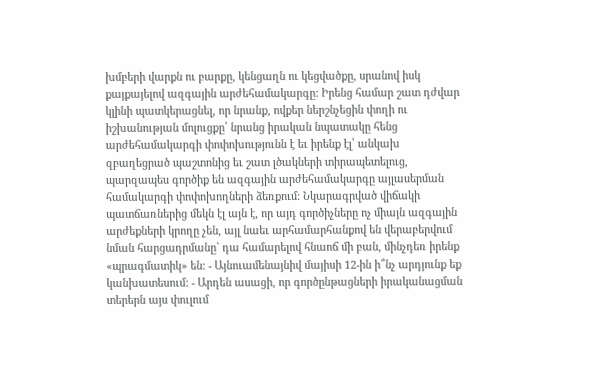խմբերի վարքն ու բարքը, կենցաղն ու կեցվածքը, սրանով իսկ քայքայելով ազգային արժեհամակարգը: Իրենց համար շատ դժվար կլինի պատկերացնել, որ նրանք, ովքեր ներշնչեցին փողի ու իշխանության մոլուցքը՝ նրանց իրական նպատակը հենց արժեհամակարգի փոփոխությունն է եւ իրենք էլ՝ անկախ զբաղեցրած պաշտոնից եւ շատ լծակների տիրապետելուց, պարզապես գործիք են ազգային արժեհամակարգը այլասերման համակարգի փոփոխողների ձեռքում: Նկարագրված վիճակի պատճառներից մեկն էլ այն է, որ այդ գործիչները ոչ միայն ազգային արժեքների կրողը չեն, այլ նաեւ արհամարհանքով են վերաբերվում նման հարցադրմանը` դա համարելով հնաոճ մի բան, մինչդեռ իրենք «պրագմատիկ» են: - Այնուամենայնիվ մայիսի 12-ին ի՞նչ արդյունք եք կանխատեսում: - Արդեն ասացի, որ գործընթացների իրականացման տերերն այս փուլում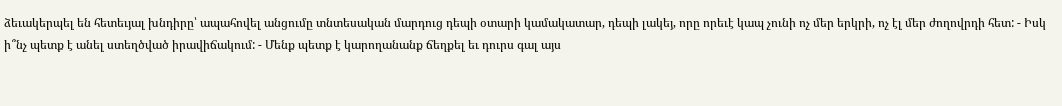ձեւակերպել են հետեւյալ խնդիրը՝ ապահովել անցումը տնտեսական մարդուց դեպի օտարի կամակատար, դեպի լակեյ, որը որեւէ կապ չունի ոչ մեր երկրի, ոչ էլ մեր ժողովրդի հետ: - Իսկ ի՞նչ պետք է անել ստեղծված իրավիճակում: - Մենք պետք է կարողանանք ճեղքել եւ դուրս գալ այս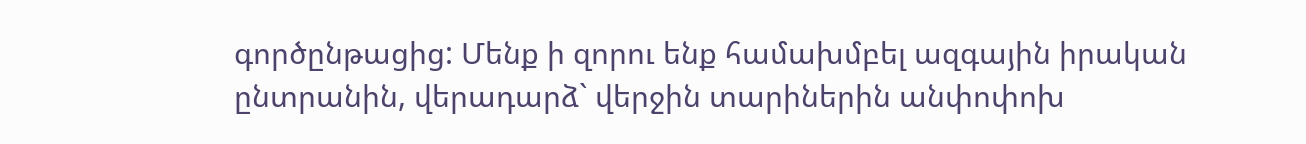գործընթացից: Մենք ի զորու ենք համախմբել ազգային իրական ընտրանին, վերադարձ` վերջին տարիներին անփոփոխ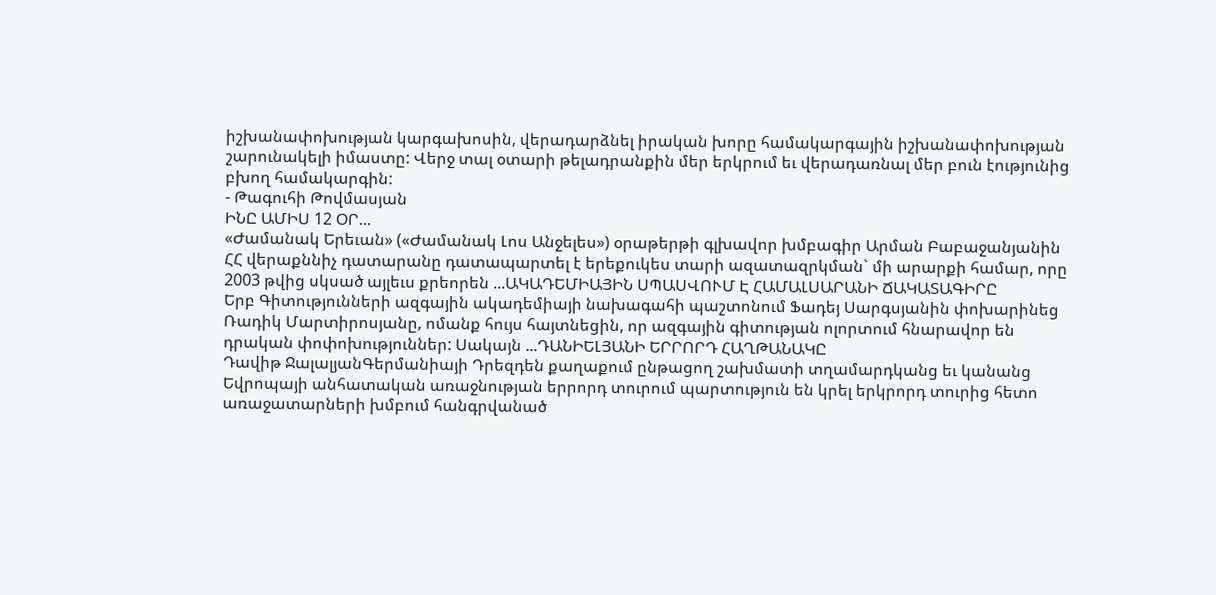իշխանափոխության կարգախոսին, վերադարձնել իրական խորը համակարգային իշխանափոխության շարունակելի իմաստը: Վերջ տալ օտարի թելադրանքին մեր երկրում եւ վերադառնալ մեր բուն էությունից բխող համակարգին:
- Թագուհի Թովմասյան
ԻՆԸ ԱՄԻՍ 12 ՕՐ...
«Ժամանակ Երեւան» («Ժամանակ Լոս Անջելես») օրաթերթի գլխավոր խմբագիր Արման Բաբաջանյանին ՀՀ վերաքննիչ դատարանը դատապարտել է երեքուկես տարի ազատազրկման` մի արարքի համար, որը 2003 թվից սկսած այլեւս քրեորեն ...ԱԿԱԴԵՄԻԱՅԻՆ ՍՊԱՍՎՈՒՄ Է ՀԱՄԱԼՍԱՐԱՆԻ ՃԱԿԱՏԱԳԻՐԸ
Երբ Գիտությունների ազգային ակադեմիայի նախագահի պաշտոնում Ֆադեյ Սարգսյանին փոխարինեց Ռադիկ Մարտիրոսյանը, ոմանք հույս հայտնեցին, որ ազգային գիտության ոլորտում հնարավոր են դրական փոփոխություններ: Սակայն ...ԴԱՆԻԵԼՅԱՆԻ ԵՐՐՈՐԴ ՀԱՂԹԱՆԱԿԸ
Դավիթ ՋալալյանԳերմանիայի Դրեզդեն քաղաքում ընթացող շախմատի տղամարդկանց եւ կանանց Եվրոպայի անհատական առաջնության երրորդ տուրում պարտություն են կրել երկրորդ տուրից հետո առաջատարների խմբում հանգրվանած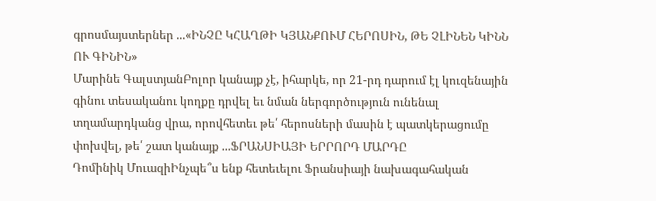գրոսմայստերներ ...«ԻՆՉԸ ԿՀԱՂԹԻ ԿՅԱՆՔՈՒՄ ՀԵՐՈՍԻՆ, ԹԵ ՉԼԻՆԵՆ ԿԻՆՆ ՈՒ ԳԻՆԻՆ»
Մարինե ԳալստյանԲոլոր կանայք չէ, իհարկե, որ 21-րդ դարում էլ կուզենային գինու տեսականու կողքը դրվել եւ նման ներգործություն ունենալ տղամարդկանց վրա, որովհետեւ թե՛ հերոսների մասին է պատկերացումը փոխվել, թե՛ շատ կանայք ...ՖՐԱՆՍԻԱՅԻ ԵՐՐՈՐԴ ՄԱՐԴԸ
Դոմինիկ ՄուազիԻնչպե՞ս ենք հետեւելու Ֆրանսիայի նախագահական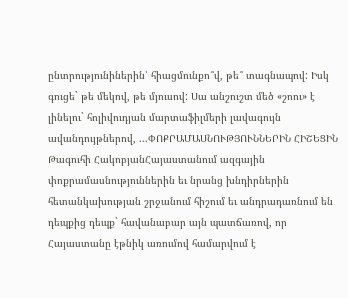ընտրությունիներին՝ հիացմունքո՞վ, թե՞ տագնապով: Իսկ գուցե` թե մեկով, թե մյուսով: Սա անշուշտ մեծ «շոու» է լինելու` հոլիվուդյան մարտաֆիլմերի լավագույն ավանդույթներով, ...ՓՈՔՐԱՄԱՍՆՈՒԹՅՈՒՆՆԵՐԻՆ ՀԻՇԵՑԻՆ
Թագուհի ՀակոբյանՀայաստանում ազգային փոքրամասնություններին եւ նրանց խնդիրներին հետանկախության շրջանում հիշում եւ անդրադառնում են դեպքից դեպք` հավանաբար այն պատճառով, որ Հայաստանը էթնիկ առումով համարվում է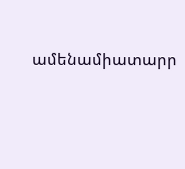ամենամիատարր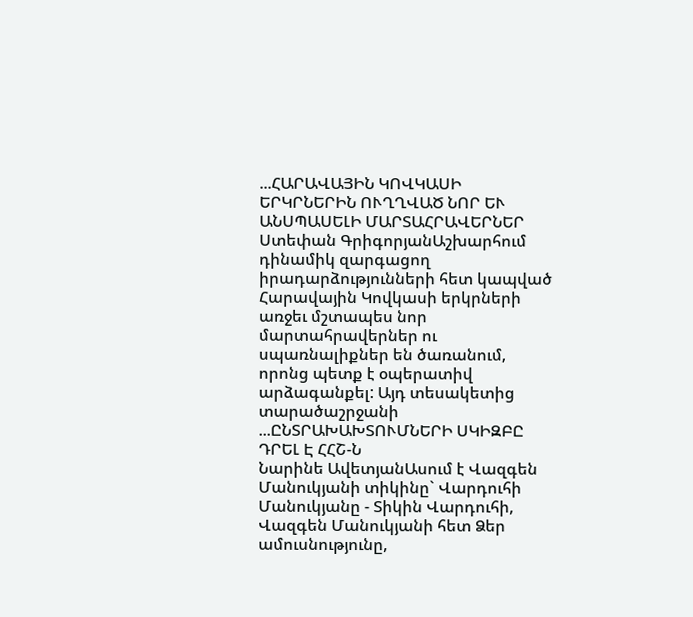...ՀԱՐԱՎԱՅԻՆ ԿՈՎԿԱՍԻ ԵՐԿՐՆԵՐԻՆ ՈՒՂՂՎԱԾ ՆՈՐ ԵՒ ԱՆՍՊԱՍԵԼԻ ՄԱՐՏԱՀՐԱՎԵՐՆԵՐ
Ստեփան ԳրիգորյանԱշխարհում դինամիկ զարգացող իրադարձությունների հետ կապված Հարավային Կովկասի երկրների առջեւ մշտապես նոր մարտահրավերներ ու սպառնալիքներ են ծառանում, որոնց պետք է օպերատիվ արձագանքել: Այդ տեսակետից տարածաշրջանի ...ԸՆՏՐԱԽԱԽՏՈՒՄՆԵՐԻ ՍԿԻԶԲԸ ԴՐԵԼ Է ՀՀՇ-Ն
Նարինե ԱվետյանԱսում է Վազգեն Մանուկյանի տիկինը` Վարդուհի Մանուկյանը - Տիկին Վարդուհի, Վազգեն Մանուկյանի հետ Ձեր ամուսնությունը,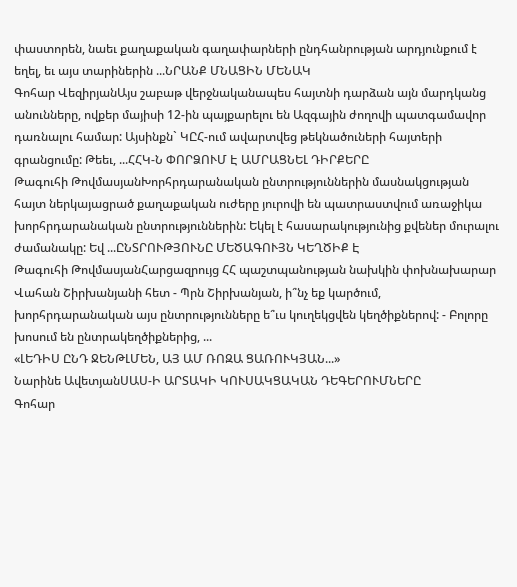փաստորեն, նաեւ քաղաքական գաղափարների ընդհանրության արդյունքում է եղել, եւ այս տարիներին ...ՆՐԱՆՔ ՄՆԱՑԻՆ ՄԵՆԱԿ
Գոհար ՎեզիրյանԱյս շաբաթ վերջնականապես հայտնի դարձան այն մարդկանց անունները, ովքեր մայիսի 12-ին պայքարելու են Ազգային ժողովի պատգամավոր դառնալու համար: Այսինքն` ԿԸՀ-ում ավարտվեց թեկնածուների հայտերի գրանցումը: Թեեւ, ...ՀՀԿ-Ն ՓՈՐՁՈՒՄ Է ԱՄՐԱՑՆԵԼ ԴԻՐՔԵՐԸ
Թագուհի ԹովմասյանԽորհրդարանական ընտրություններին մասնակցության հայտ ներկայացրած քաղաքական ուժերը յուրովի են պատրաստվում առաջիկա խորհրդարանական ընտրություններին: Եկել է հասարակությունից քվեներ մուրալու ժամանակը: Եվ ...ԸՆՏՐՈՒԹՅՈՒՆԸ ՄԵԾԱԳՈՒՅՆ ԿԵՂԾԻՔ Է
Թագուհի ԹովմասյանՀարցազրույց ՀՀ պաշտպանության նախկին փոխնախարար Վահան Շիրխանյանի հետ - Պրն Շիրխանյան, ի՞նչ եք կարծում, խորհրդարանական այս ընտրությունները ե՞ւս կուղեկցվեն կեղծիքներով: - Բոլորը խոսում են ընտրակեղծիքներից, ...
«ԼԵԴԻՍ ԸՆԴ ՋԵՆԹԼՄԵՆ, ԱՅ ԱՄ ՌՈԶԱ ՑԱՌՈՒԿՅԱՆ...»
Նարինե ԱվետյանՍԱՍ-Ի ԱՐՏԱԿԻ ԿՈՒՍԱԿՑԱԿԱՆ ԴԵԳԵՐՈՒՄՆԵՐԸ
Գոհար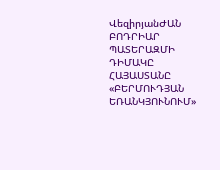ՎեզիրյանԺԱՆ ԲՈԴՐԻԱՐ ՊԱՏԵՐԱԶՄԻ ԴԻՄԱԿԸ
ՀԱՅԱՍՏԱՆԸ «ԲԵՐՄՈՒԴՅԱՆ ԵՌԱՆԿՅՈՒՆՈՒՄ»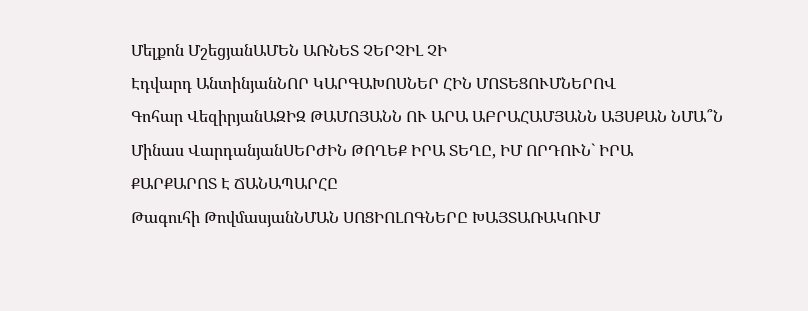Մելքոն ՄշեցյանԱՄԵՆ ԱՌՆԵՏ ՉԵՐՉԻԼ ՉԻ
Էդվարդ ԱնտինյանՆՈՐ ԿԱՐԳԱԽՈՍՆԵՐ ՀԻՆ ՄՈՏԵՑՈՒՄՆԵՐՈՎ
Գոհար ՎեզիրյանԱԶԻԶ ԹԱՄՈՅԱՆՆ ՈՒ ԱՐԱ ԱԲՐԱՀԱՄՅԱՆՆ ԱՅՍՔԱՆ ՆՄԱ՞Ն
Մինաս ՎարդանյանՍԵՐԺԻՆ ԹՈՂԵՔ ԻՐԱ ՏԵՂԸ, ԻՄ ՈՐԴՈՒՆ` ԻՐԱ
ՔԱՐՔԱՐՈՏ Է ՃԱՆԱՊԱՐՀԸ
Թագուհի ԹովմասյանՆՄԱՆ ՍՈՑԻՈԼՈԳՆԵՐԸ ԽԱՅՏԱՌԱԿՈՒՄ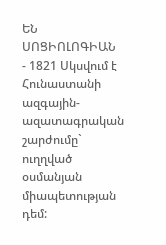ԵՆ ՍՈՑԻՈԼՈԳԻԱՆ
- 1821 Սկսվում է Հունաստանի ազգային-ազատագրական շարժումը` ուղղված օսմանյան միապետության դեմ: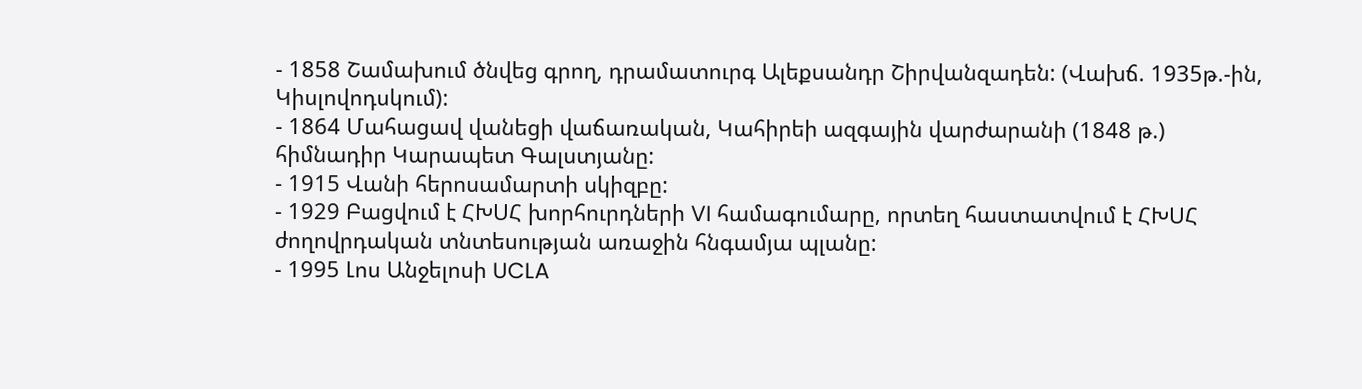- 1858 Շամախում ծնվեց գրող, դրամատուրգ Ալեքսանդր Շիրվանզադեն: (Վախճ. 1935թ.-ին, Կիսլովոդսկում):
- 1864 Մահացավ վանեցի վաճառական, Կահիրեի ազգային վարժարանի (1848 թ.) հիմնադիր Կարապետ Գալստյանը:
- 1915 Վանի հերոսամարտի սկիզբը:
- 1929 Բացվում է ՀԽՍՀ խորհուրդների VI համագումարը, որտեղ հաստատվում է ՀԽՍՀ ժողովրդական տնտեսության առաջին հնգամյա պլանը:
- 1995 Լոս Անջելոսի UCLA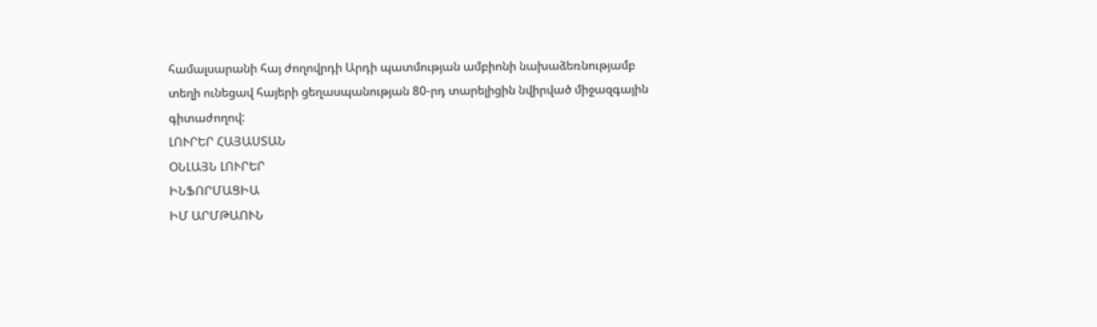համալսարանի հայ ժողովրդի Արդի պատմության ամբիոնի նախաձեռնությամբ տեղի ունեցավ հայերի ցեղասպանության 80-րդ տարելիցին նվիրված միջազգային գիտաժողով:
ԼՈՒՐԵՐ ՀԱՅԱՍՏԱՆ
ՕՆԼԱՅՆ ԼՈՒՐԵՐ
ԻՆՖՈՐՄԱՑԻԱ
ԻՄ ԱՐՄԹԱՈՒՆ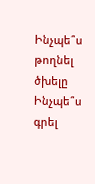Ինչպե՞ս թողնել ծխելը
Ինչպե՞ս գրել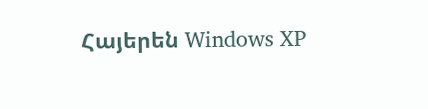Հայերեն Windows XP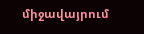միջավայրում